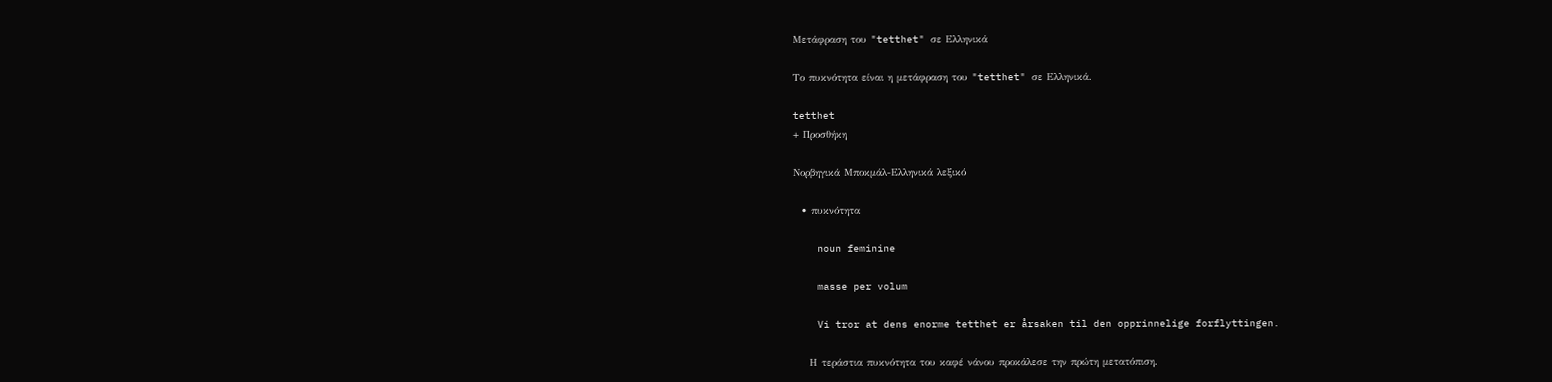Μετάφραση του "tetthet" σε Ελληνικά

Το πυκνότητα είναι η μετάφραση του "tetthet" σε Ελληνικά.

tetthet
+ Προσθήκη

Νορβηγικά Μποκμάλ-Ελληνικά λεξικό

  • πυκνότητα

    noun feminine

    masse per volum

    Vi tror at dens enorme tetthet er årsaken til den opprinnelige forflyttingen.

    Η τεράστια πυκνότητα του καφέ νάνου προκάλεσε την πρώτη μετατόπιση.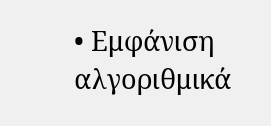• Εμφάνιση αλγοριθμικά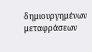δημιουργημένων μεταφράσεων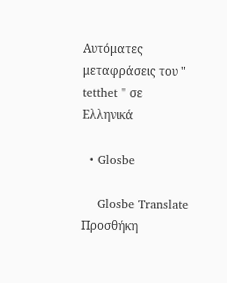Αυτόματες μεταφράσεις του " tetthet " σε Ελληνικά

  • Glosbe

    Glosbe Translate
Προσθήκη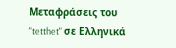Μεταφράσεις του "tetthet" σε Ελληνικά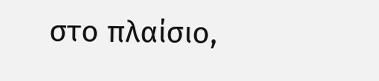στο πλαίσιο,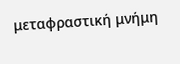μεταφραστική μνήμη